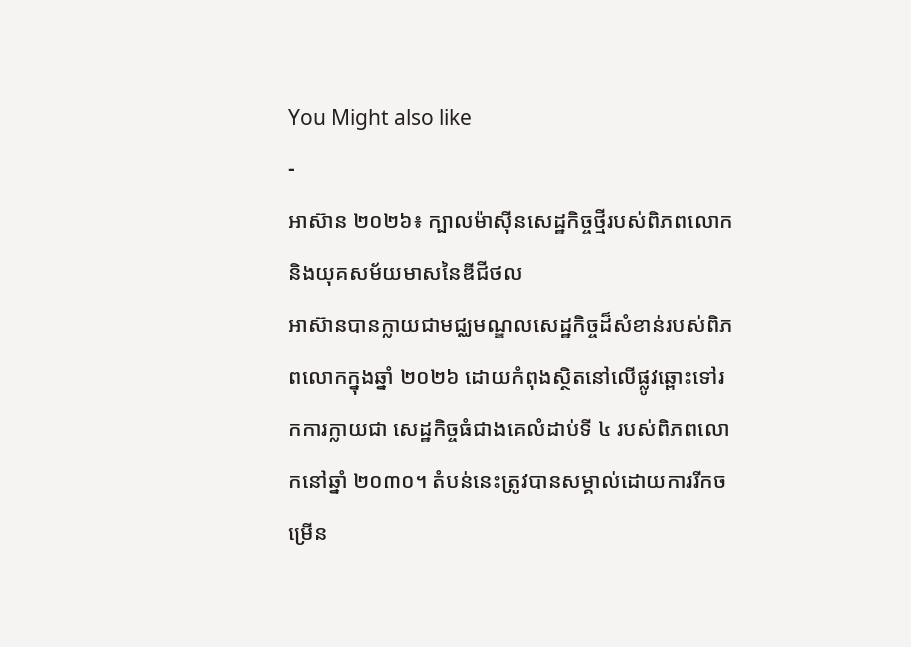You Might also like
-
អាស៊ាន ២០២៦៖ ក្បាលម៉ាស៊ីនសេដ្ឋកិច្ចថ្មីរបស់ពិភពលោក និងយុគសម័យមាសនៃឌីជីថល
អាស៊ានបានក្លាយជាមជ្ឈមណ្ឌលសេដ្ឋកិច្ចដ៏សំខាន់របស់ពិភពលោកក្នុងឆ្នាំ ២០២៦ ដោយកំពុងស្ថិតនៅលើផ្លូវឆ្ពោះទៅរកការក្លាយជា សេដ្ឋកិច្ចធំជាងគេលំដាប់ទី ៤ របស់ពិភពលោកនៅឆ្នាំ ២០៣០។ តំបន់នេះត្រូវបានសម្គាល់ដោយការរីកចម្រើន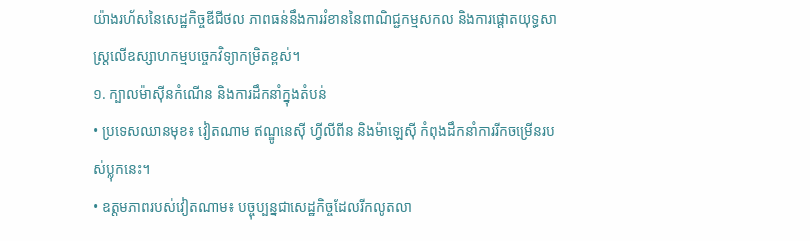យ៉ាងរហ័សនៃសេដ្ឋកិច្ចឌីជីថល ភាពធន់នឹងការរំខាននៃពាណិជ្ជកម្មសកល និងការផ្តោតយុទ្ធសាស្ត្រលើឧស្សាហកម្មបច្ចេកវិទ្យាកម្រិតខ្ពស់។
១. ក្បាលម៉ាស៊ីនកំណើន និងការដឹកនាំក្នុងតំបន់
• ប្រទេសឈានមុខ៖ វៀតណាម ឥណ្ឌូនេស៊ី ហ្វីលីពីន និងម៉ាឡេស៊ី កំពុងដឹកនាំការរីកចម្រើនរបស់ប្លុកនេះ។
• ឧត្តមភាពរបស់វៀតណាម៖ បច្ចុប្បន្នជាសេដ្ឋកិច្ចដែលរីកលូតលា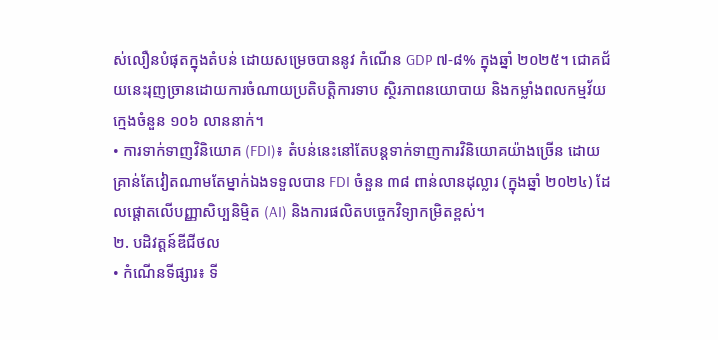ស់លឿនបំផុតក្នុងតំបន់ ដោយសម្រេចបាននូវ កំណើន GDP ៧-៨% ក្នុងឆ្នាំ ២០២៥។ ជោគជ័យនេះរុញច្រានដោយការចំណាយប្រតិបត្តិការទាប ស្ថិរភាពនយោបាយ និងកម្លាំងពលកម្មវ័យក្មេងចំនួន ១០៦ លាននាក់។
• ការទាក់ទាញវិនិយោគ (FDI)៖ តំបន់នេះនៅតែបន្តទាក់ទាញការវិនិយោគយ៉ាងច្រើន ដោយគ្រាន់តែវៀតណាមតែម្នាក់ឯងទទួលបាន FDI ចំនួន ៣៨ ពាន់លានដុល្លារ (ក្នុងឆ្នាំ ២០២៤) ដែលផ្តោតលើបញ្ញាសិប្បនិម្មិត (AI) និងការផលិតបច្ចេកវិទ្យាកម្រិតខ្ពស់។
២. បដិវត្តន៍ឌីជីថល
• កំណើនទីផ្សារ៖ ទី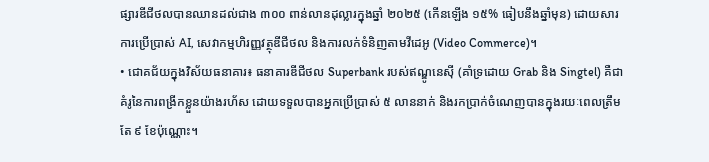ផ្សារឌីជីថលបានឈានដល់ជាង ៣០០ ពាន់លានដុល្លារក្នុងឆ្នាំ ២០២៥ (កើនឡើង ១៥% ធៀបនឹងឆ្នាំមុន) ដោយសារការប្រើប្រាស់ AI, សេវាកម្មហិរញ្ញវត្ថុឌីជីថល និងការលក់ទំនិញតាមវីដេអូ (Video Commerce)។
• ជោគជ័យក្នុងវិស័យធនាគារ៖ ធនាគារឌីជីថល Superbank របស់ឥណ្ឌូនេស៊ី (គាំទ្រដោយ Grab និង Singtel) គឺជាគំរូនៃការពង្រីកខ្លួនយ៉ាងរហ័ស ដោយទទួលបានអ្នកប្រើប្រាស់ ៥ លាននាក់ និងរកប្រាក់ចំណេញបានក្នុងរយៈពេលត្រឹមតែ ៩ ខែប៉ុណ្ណោះ។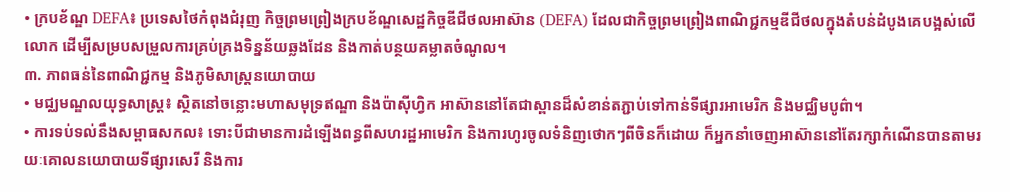• ក្របខ័ណ្ឌ DEFA៖ ប្រទេសថៃកំពុងជំរុញ កិច្ចព្រមព្រៀងក្របខ័ណ្ឌសេដ្ឋកិច្ចឌីជីថលអាស៊ាន (DEFA) ដែលជាកិច្ចព្រមព្រៀងពាណិជ្ជកម្មឌីជីថលក្នុងតំបន់ដំបូងគេបង្អស់លើលោក ដើម្បីសម្របសម្រួលការគ្រប់គ្រងទិន្នន័យឆ្លងដែន និងកាត់បន្ថយគម្លាតចំណូល។
៣. ភាពធន់នៃពាណិជ្ជកម្ម និងភូមិសាស្ត្រនយោបាយ
• មជ្ឈមណ្ឌលយុទ្ធសាស្ត្រ៖ ស្ថិតនៅចន្លោះមហាសមុទ្រឥណ្ឌា និងប៉ាស៊ីហ្វិក អាស៊ាននៅតែជាស្ពានដ៏សំខាន់តភ្ជាប់ទៅកាន់ទីផ្សារអាមេរិក និងមជ្ឈិមបូព៌ា។
• ការទប់ទល់នឹងសម្ពាធសកល៖ ទោះបីជាមានការដំឡើងពន្ធពីសហរដ្ឋអាមេរិក និងការហូរចូលទំនិញថោកៗពីចិនក៏ដោយ ក៏អ្នកនាំចេញអាស៊ាននៅតែរក្សាកំណើនបានតាមរយៈគោលនយោបាយទីផ្សារសេរី និងការ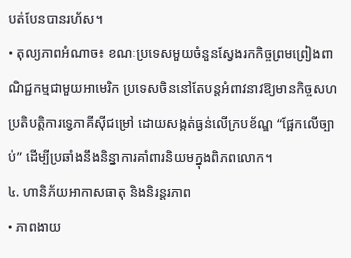បត់បែនបានរហ័ស។
• តុល្យភាពអំណាច៖ ខណៈប្រទេសមួយចំនួនស្វែងរកកិច្ចព្រមព្រៀងពាណិជ្ជកម្មជាមួយអាមេរិក ប្រទេសចិននៅតែបន្តអំពាវនាវឱ្យមានកិច្ចសហប្រតិបត្តិការទ្វេភាគីស៊ីជម្រៅ ដោយសង្កត់ធ្ងន់លើក្របខ័ណ្ឌ “ផ្អែកលើច្បាប់” ដើម្បីប្រឆាំងនឹងនិន្នាការគាំពារនិយមក្នុងពិភពលោក។
៤. ហានិភ័យអាកាសធាតុ និងនិរន្តរភាព
• ភាពងាយ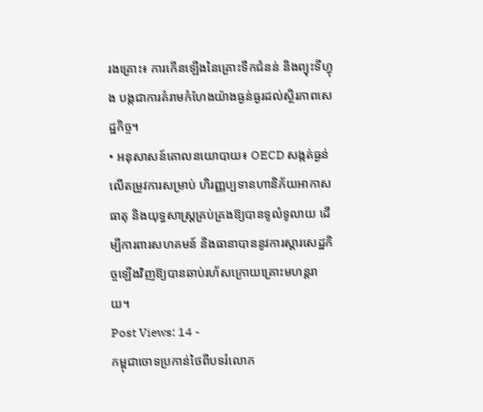រងគ្រោះ៖ ការកើនឡើងនៃគ្រោះទឹកជំនន់ និងព្យុះទីហ្វុង បង្កជាការគំរាមកំហែងយ៉ាងធ្ងន់ធ្ងរដល់ស្ថិរភាពសេដ្ឋកិច្ច។
• អនុសាសន៍គោលនយោបាយ៖ OECD សង្កត់ធ្ងន់លើតម្រូវការសម្រាប់ ហិរញ្ញប្បទានហានិភ័យអាកាសធាតុ និងយុទ្ធសាស្ត្រគ្រប់គ្រងឱ្យបានទូលំទូលាយ ដើម្បីការពារសហគមន៍ និងធានាបាននូវការស្តារសេដ្ឋកិច្ចឡើងវិញឱ្យបានឆាប់រហ័សក្រោយគ្រោះមហន្តរាយ។
Post Views: 14 -
កម្ពុជាចោទប្រកាន់ថៃពីបទរំលោភ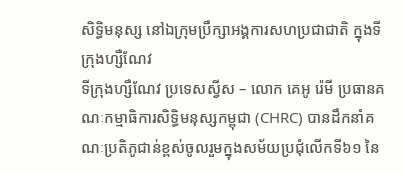សិទ្ធិមនុស្ស នៅឯក្រុមប្រឹក្សាអង្គការសហប្រជាជាតិ ក្នុងទីក្រុងហ្សឺណែវ
ទីក្រុងហ្សឺណែវ ប្រទេសស្វីស – លោក គេអូ រ៉េមី ប្រធានគណៈកម្មាធិការសិទ្ធិមនុស្សកម្ពុជា (CHRC) បានដឹកនាំគណៈប្រតិភូជាន់ខ្ពស់ចូលរួមក្នុងសម័យប្រជុំលើកទី៦១ នៃ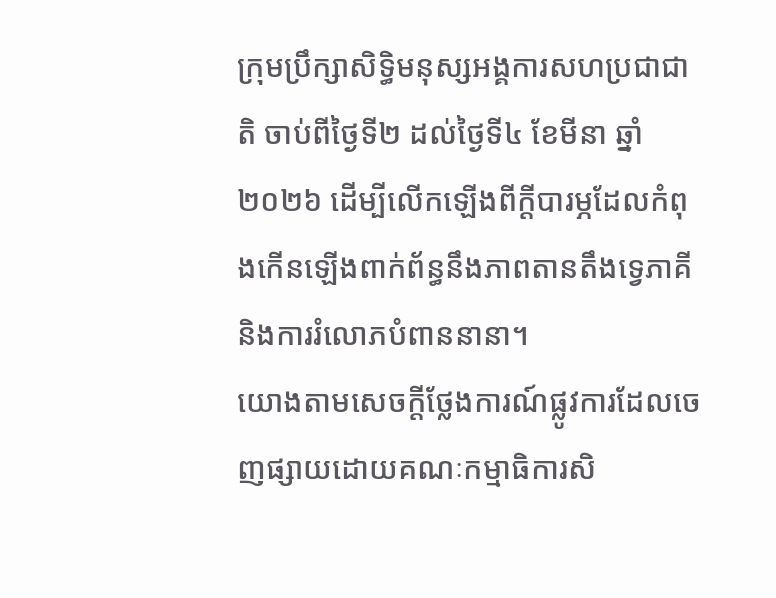ក្រុមប្រឹក្សាសិទ្ធិមនុស្សអង្គការសហប្រជាជាតិ ចាប់ពីថ្ងៃទី២ ដល់ថ្ងៃទី៤ ខែមីនា ឆ្នាំ២០២៦ ដើម្បីលើកឡើងពីក្តីបារម្ភដែលកំពុងកើនឡើងពាក់ព័ន្ធនឹងភាពតានតឹងទ្វេភាគី និងការរំលោភបំពាននានា។
យោងតាមសេចក្តីថ្លែងការណ៍ផ្លូវការដែលចេញផ្សាយដោយគណៈកម្មាធិការសិ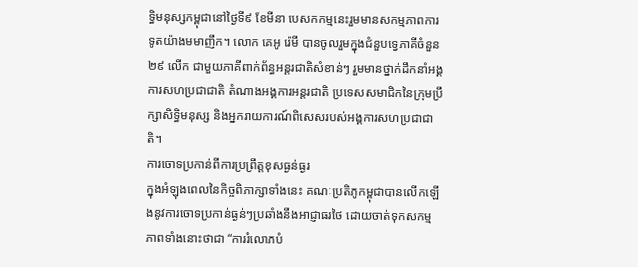ទ្ធិមនុស្សកម្ពុជានៅថ្ងៃទី៩ ខែមីនា បេសកកម្មនេះរួមមានសកម្មភាពការទូតយ៉ាងមមាញឹក។ លោក គេអូ រ៉េមី បានចូលរួមក្នុងជំនួបទ្វេភាគីចំនួន ២៩ លើក ជាមួយភាគីពាក់ព័ន្ធអន្តរជាតិសំខាន់ៗ រួមមានថ្នាក់ដឹកនាំអង្គការសហប្រជាជាតិ តំណាងអង្គការអន្តរជាតិ ប្រទេសសមាជិកនៃក្រុមប្រឹក្សាសិទ្ធិមនុស្ស និងអ្នករាយការណ៍ពិសេសរបស់អង្គការសហប្រជាជាតិ។
ការចោទប្រកាន់ពីការប្រព្រឹត្តខុសធ្ងន់ធ្ងរ
ក្នុងអំឡុងពេលនៃកិច្ចពិភាក្សាទាំងនេះ គណៈប្រតិភូកម្ពុជាបានលើកឡើងនូវការចោទប្រកាន់ធ្ងន់ៗប្រឆាំងនឹងអាជ្ញាធរថៃ ដោយចាត់ទុកសកម្មភាពទាំងនោះថាជា “ការរំលោភបំ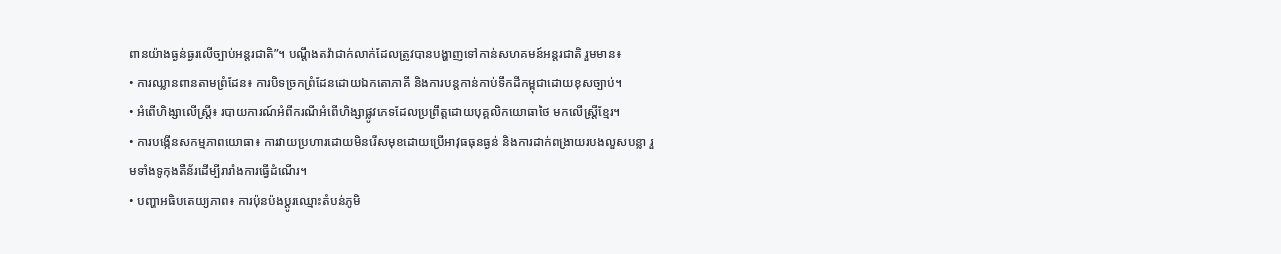ពានយ៉ាងធ្ងន់ធ្ងរលើច្បាប់អន្តរជាតិ”។ បណ្តឹងតវ៉ាជាក់លាក់ដែលត្រូវបានបង្ហាញទៅកាន់សហគមន៍អន្តរជាតិ រួមមាន៖
• ការឈ្លានពានតាមព្រំដែន៖ ការបិទច្រកព្រំដែនដោយឯកតោភាគី និងការបន្តកាន់កាប់ទឹកដីកម្ពុជាដោយខុសច្បាប់។
• អំពើហិង្សាលើស្ត្រី៖ របាយការណ៍អំពីករណីអំពើហិង្សាផ្លូវភេទដែលប្រព្រឹត្តដោយបុគ្គលិកយោធាថៃ មកលើស្ត្រីខ្មែរ។
• ការបង្កើនសកម្មភាពយោធា៖ ការវាយប្រហារដោយមិនរើសមុខដោយប្រើអាវុធធុនធ្ងន់ និងការដាក់ពង្រាយរបងលួសបន្លា រួមទាំងទូកុងតឺន័រដើម្បីរារាំងការធ្វើដំណើរ។
• បញ្ហាអធិបតេយ្យភាព៖ ការប៉ុនប៉ងប្តូរឈ្មោះតំបន់ភូមិ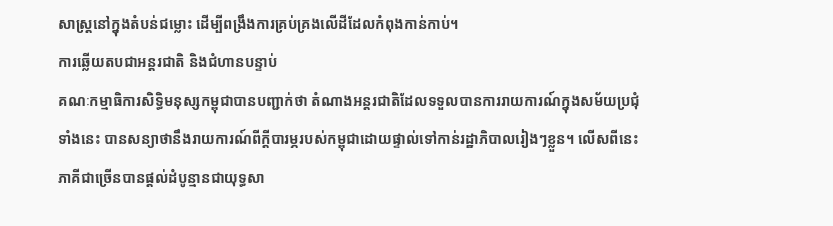សាស្ត្រនៅក្នុងតំបន់ជម្លោះ ដើម្បីពង្រឹងការគ្រប់គ្រងលើដីដែលកំពុងកាន់កាប់។
ការឆ្លើយតបជាអន្តរជាតិ និងជំហានបន្ទាប់
គណៈកម្មាធិការសិទ្ធិមនុស្សកម្ពុជាបានបញ្ជាក់ថា តំណាងអន្តរជាតិដែលទទួលបានការរាយការណ៍ក្នុងសម័យប្រជុំទាំងនេះ បានសន្យាថានឹងរាយការណ៍ពីក្តីបារម្ភរបស់កម្ពុជាដោយផ្ទាល់ទៅកាន់រដ្ឋាភិបាលរៀងៗខ្លួន។ លើសពីនេះ ភាគីជាច្រើនបានផ្តល់ដំបូន្មានជាយុទ្ធសា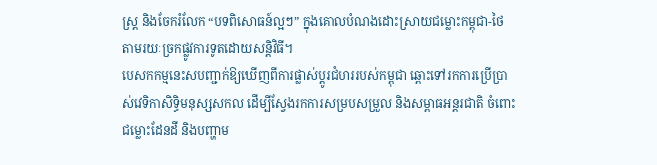ស្ត្រ និងចែករំលែក “បទពិសោធន៍ល្អៗ” ក្នុងគោលបំណងដោះស្រាយជម្លោះកម្ពុជា-ថៃ តាមរយៈច្រកផ្លូវការទូតដោយសន្តិវិធី។
បេសកកម្មនេះសបញ្ជាក់ឱ្យឃើញពីការផ្លាស់ប្តូរជំហររបស់កម្ពុជា ឆ្ពោះទៅរកការប្រើប្រាស់វេទិកាសិទ្ធិមនុស្សសកល ដើម្បីស្វែងរកការសម្របសម្រួល និងសម្ពាធអន្តរជាតិ ចំពោះជម្លោះដែនដី និងបញ្ហាម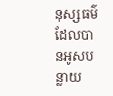នុស្សធម៌ដែលបានអូសបន្លាយ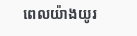ពេលយ៉ាងយូរ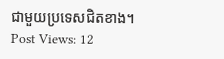ជាមួយប្រទេសជិតខាង។
Post Views: 12